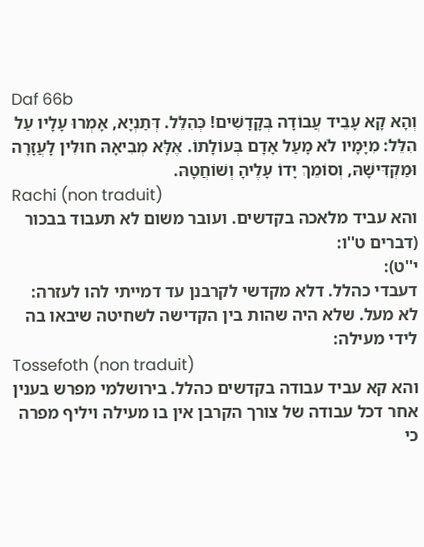Daf 66b
וְהָא קָא עָבֵיד עֲבוֹדָה בְּקָדָשִׁים! כְּהִלֵּל. דְּתַנְיָא, אָמְרוּ עָלָיו עַל הִלֵּל: מִיָּמָיו לֹא מָעַל אָדָם בְּעוֹלָתוֹ. אֶלָּא מְבִיאָהּ חוּלִּין לָעֲזָרָה וּמַקְדִּישָׁהּ, וְסוֹמֵךְ יָדוֹ עָלֶיהָ וְשׁוֹחֲטָהּ.
Rachi (non traduit)
והא עביד מלאכה בקדשים. ועובר משום לא תעבוד בבכור (דברים ט''ו:
י''ט):
דעבדי כהלל. דלא מקדשי לקרבנן עד דמייתי להו לעזרה:
לא מעל. שלא היה שהות בין הקדישה לשחיטה שיבאו בה לידי מעילה:
Tossefoth (non traduit)
והא קא עביד עבודה בקדשים כהלל. בירושלמי מפרש בענין אחר דכל עבודה של צורך הקרבן אין בו מעילה ויליף מפרה כי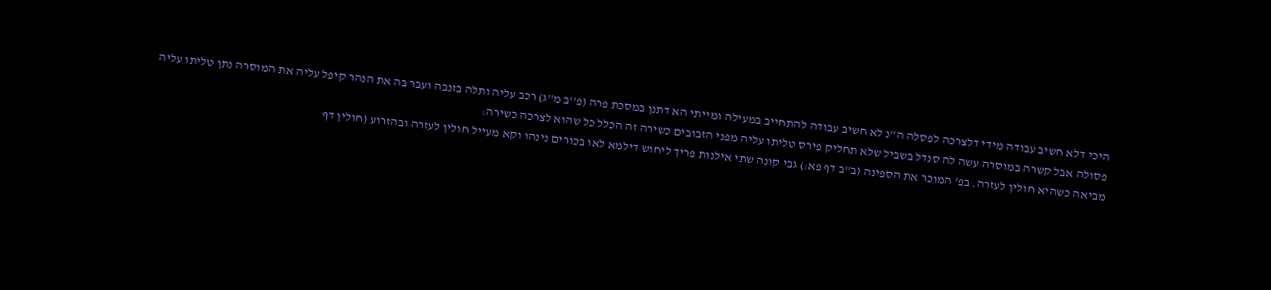היכי דלא חשיב עבודה מידי דלצרכה לפסלה ה''נ לא חשיב עבודה להתחייב במעילה ומייתי הא דתנן במסכת פרה (פ''ב מ''ג) רכב עליה ותלה בזנבה ועבר בה את הנהר קיפל עליה את המוסרה נתן טליתו עליה פסולה אבל קשרה במוסרה עשה לה סנדל בשביל שלא תחליק פירס טליתו עליה מפני הזבובים כשירה זה הכלל כל שהוא לצרכה כשירה:
מביאה כשהיא חולין לעזרה. בפ' המוכר את הספינה (ב''ב דף פא:) גבי קונה שתי אילנות פריך ליחוש דילמא לאו בכורים נינהו וקא מעייל חולין לעזרה ובהזרוע (חולין דף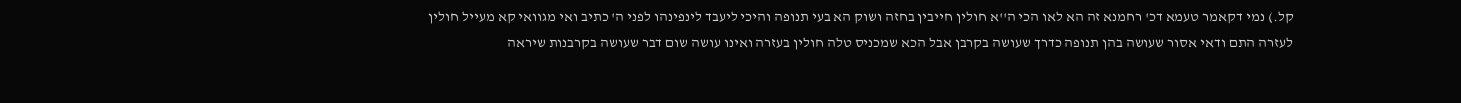קל.) נמי דקאמר טעמא דכ' רחמנא זה הא לאו הכי ה''א חולין חייבין בחזה ושוק הא בעי תנופה והיכי ליעבד לינפינהו לפני ה' כתיב ואי מגוואי קא מעייל חולין לעזרה התם ודאי אסור שעושה בהן תנופה כדרך שעושה בקרבן אבל הכא שמכניס טלה חולין בעזרה ואינו עושה שום דבר שעושה בקרבנות שיראה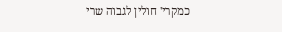כמקרי' חולין לגבוה שרי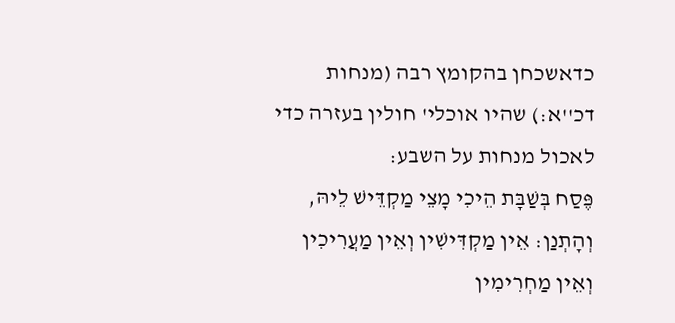כדאשכחן בהקומץ רבה (מנחות דכ''א:) שהיו אוכלי' חולין בעזרה כדי לאכול מנחות על השבע:
פֶּסַח בְּשַׁבָּת הֵיכִי מָצֵי מַקְדֵּישׁ לֵיהּ, וְהָתְנַן: אֵין מַקְדִּישִׁין וְאֵין מַעֲרִיכִין וְאֵין מַחְרִימִין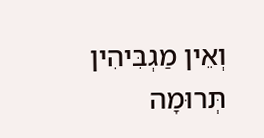וְאֵין מַגְבִּיהִין תְּרוּמָה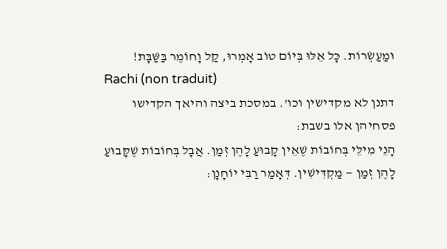וּמַעַשְׂרוֹת. כָּל אֵלּוּ בְּיוֹם טוֹב אָמְרוּ, קַל וָחוֹמֶר בַּשַּׁבָּת!
Rachi (non traduit)
דתנן לא מקדישין וכו'. במסכת ביצה והיאך הקדישו פסחיהן אלו בשבת:
הָנֵי מִילֵּי בְּחוֹבוֹת שֶׁאֵין קָבוּעַ לָהֶן זְמַן. אֲבָל בְּחוֹבוֹת שֶׁקָּבוּעַ לָהֶן זְמַן — מַקְדִּישִׁין. דְּאָמַר רַבִּי יוֹחָנָן: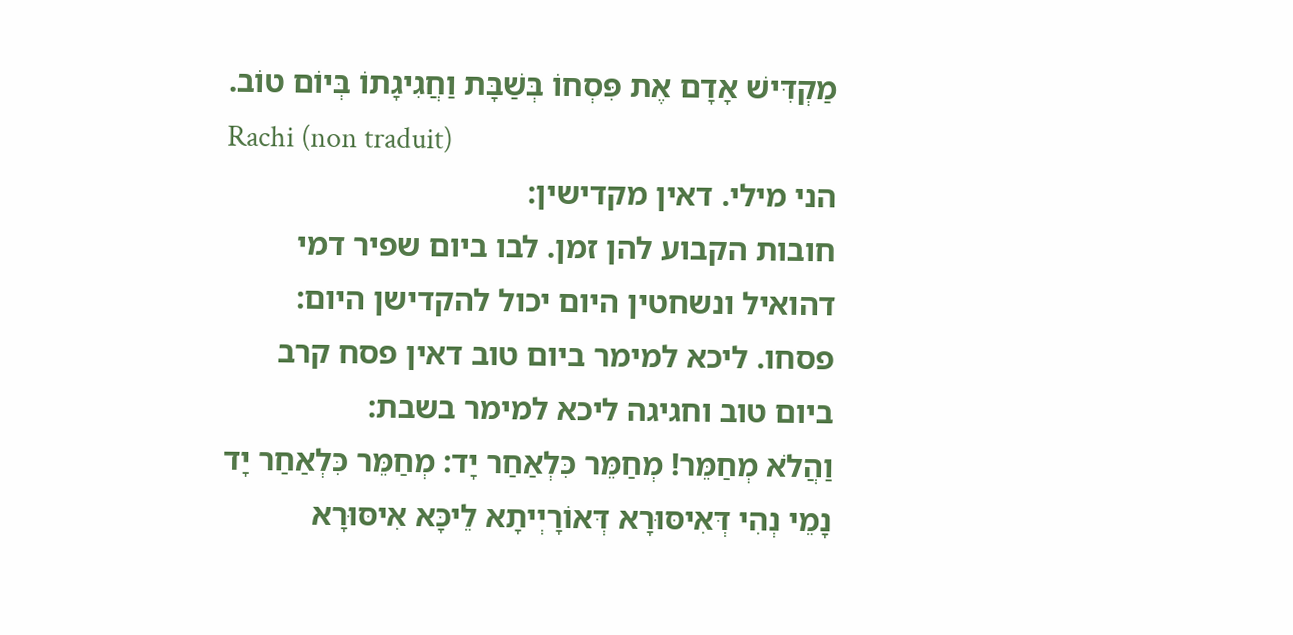מַקְדִּישׁ אָדָם אֶת פִּסְחוֹ בְּשַׁבָּת וַחֲגִיגָתוֹ בְּיוֹם טוֹב.
Rachi (non traduit)
הני מילי. דאין מקדישין:
חובות הקבוע להן זמן. לבו ביום שפיר דמי דהואיל ונשחטין היום יכול להקדישן היום:
פסחו. ליכא למימר ביום טוב דאין פסח קרב ביום טוב וחגיגה ליכא למימר בשבת:
וַהֲלֹא מְחַמֵּר! מְחַמֵּר כִּלְאַחַר יָד: מְחַמֵּר כִּלְאַחַר יָד נָמֵי נְהִי דְּאִיסּוּרָא דְּאוֹרָיְיתָא לֵיכָּא אִיסּוּרָא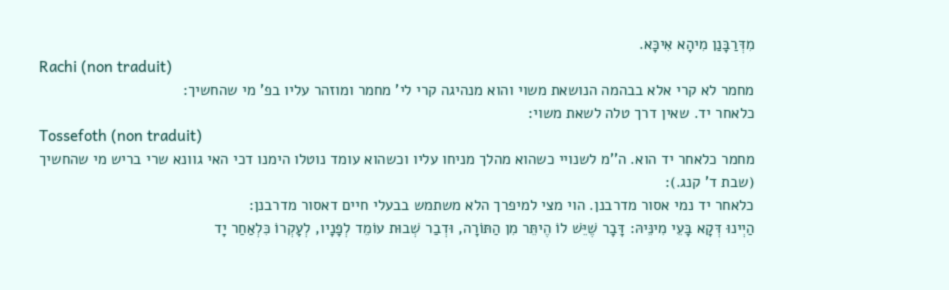מִדְּרַבָּנַן מִיהָא אִיכָּא.
Rachi (non traduit)
מחמר לא קרי אלא בבהמה הנושאת משוי והוא מנהיגה קרי לי' מחמר ומוזהר עליו בפ' מי שהחשיך:
כלאחר יד. שאין דרך טלה לשאת משוי:
Tossefoth (non traduit)
מחמר כלאחר יד הוא. ה''מ לשנויי כשהוא מהלך מניחו עליו וכשהוא עומד נוטלו הימנו דכי האי גוונא שרי בריש מי שהחשיך (שבת ד' קנג.):
כלאחר יד נמי אסור מדרבנן. הוי מצי למיפרך הלא משתמש בבעלי חיים דאסור מדרבנן:
הַיְינוּ דְּקָא בָּעֵי מִינֵּיהּ: דָּבָר שֶׁיֵּשׁ לוֹ הֶיתֵּר מִן הַתּוֹרָה, וּדְבַר שְׁבוּת עוֹמֵד לְפָנָיו, לְעָקְרוֹ כִּלְאַחַר יָד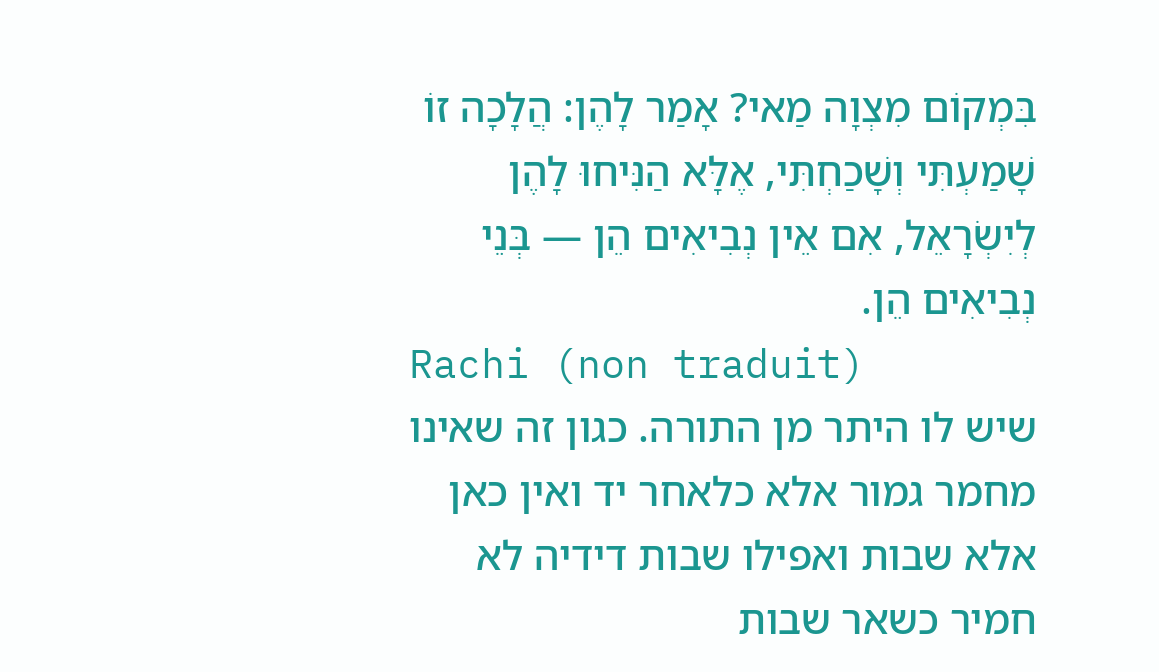בִּמְקוֹם מִצְוָה מַאי? אָמַר לָהֶן: הֲלָכָה זוֹ שָׁמַעְתִּי וְשָׁכַחְתִּי, אֶלָּא הַנִּיחוּ לָהֶן לְיִשְׂרָאֵל, אִם אֵין נְבִיאִים הֵן — בְּנֵי נְבִיאִים הֵן.
Rachi (non traduit)
שיש לו היתר מן התורה. כגון זה שאינו מחמר גמור אלא כלאחר יד ואין כאן אלא שבות ואפילו שבות דידיה לא חמיר כשאר שבות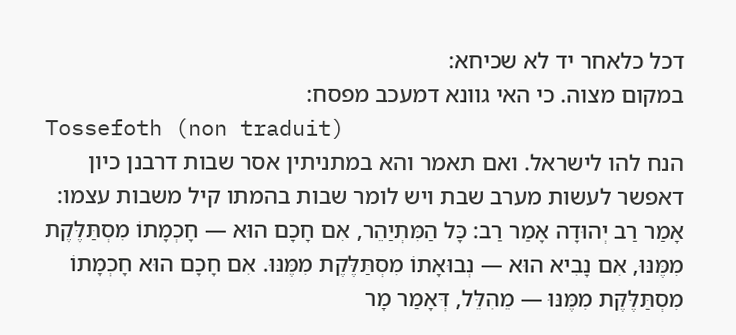דכל כלאחר יד לא שכיחא:
במקום מצוה. כי האי גוונא דמעכב מפסח:
Tossefoth (non traduit)
הנח להו לישראל. ואם תאמר והא במתניתין אסר שבות דרבנן כיון דאפשר לעשות מערב שבת ויש לומר שבות בהמתו קיל משבות עצמו:
אָמַר רַב יְהוּדָה אָמַר רַב: כָּל הַמִּתְיַהֵר, אִם חָכָם הוּא — חָכְמָתוֹ מִסְתַּלֶּקֶת מִמֶּנּוּ, אִם נָבִיא הוּא — נְבוּאָתוֹ מִסְתַּלֶּקֶת מִמֶּנּוּ. אִם חָכָם הוּא חָכְמָתוֹ מִסְתַּלֶּקֶת מִמֶּנּוּ — מֵהִלֵּל, דְּאָמַר מָר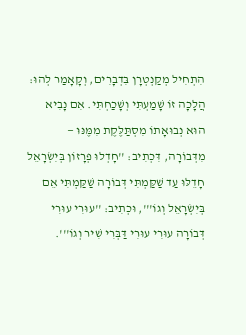הִתְחִיל מְקַנְטְרָן בִּדְבָרִים, וְקָאָמַר לְהוּ: הֲלָכָה זוֹ שָׁמַעְתִּי וְשָׁכַחְתִּי. אִם נָבִיא הוּא נְבוּאָתוֹ מִסְתַּלֶּקֶת מִמֶּנּוּ — מִדְּבוֹרָה, דִּכְתִיב: ''חָדְלוּ פְרָזוֹן בְּיִשְׂרָאֵל חָדֵלּוּ עַד שַׁקַּמְתִּי דְּבוֹרָה שַׁקַּמְתִּי אֵם בְּיִשְׂרָאֵל וְגוֹ''', וּכְתִיב: ''עוּרִי עוּרִי דְּבוֹרָה עוּרִי עוּרִי דַּבְּרִי שִׁיר וְגוֹ'''.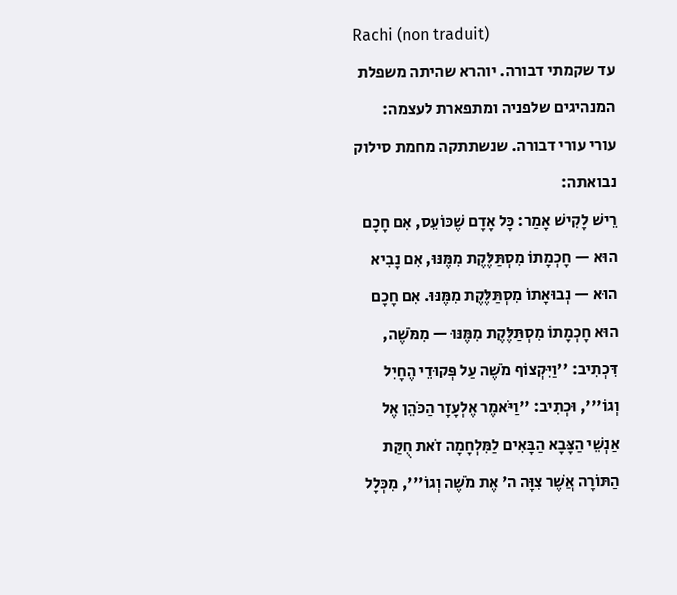Rachi (non traduit)
עד שקמתי דבורה. יוהרא שהיתה משפלת המנהיגים שלפניה ומתפארת לעצמה:
עורי עורי דבורה. שנשתתקה מחמת סילוק נבואתה:
רֵישׁ לָקִישׁ אָמַר: כָּל אָדָם שֶׁכּוֹעֵס, אִם חָכָם הוּא — חָכְמָתוֹ מִסְתַּלֶּקֶת מִמֶּנּוּ, אִם נָבִיא הוּא — נְבוּאָתוֹ מִסְתַּלֶּקֶת מִמֶּנּוּ. אִם חָכָם הוּא חָכְמָתוֹ מִסְתַּלֶּקֶת מִמֶּנּוּ — מִמֹּשֶׁה, דִּכְתִיב: ''וַיִּקְצוֹף מֹשֶׁה עַל פְּקוּדֵי הֶחָיִל וְגוֹ''', וּכְתִיב: ''וַיֹּאמֶר אֶלְעָזָר הַכֹּהֵן אֶל אַנְשֵׁי הַצָּבָא הַבָּאִים לַמִּלְחָמָה זֹאת חֻקַּת הַתּוֹרָה אֲשֶׁר צִוָּה ה' אֶת מֹשֶׁה וְגוֹ''', מִכְּלָל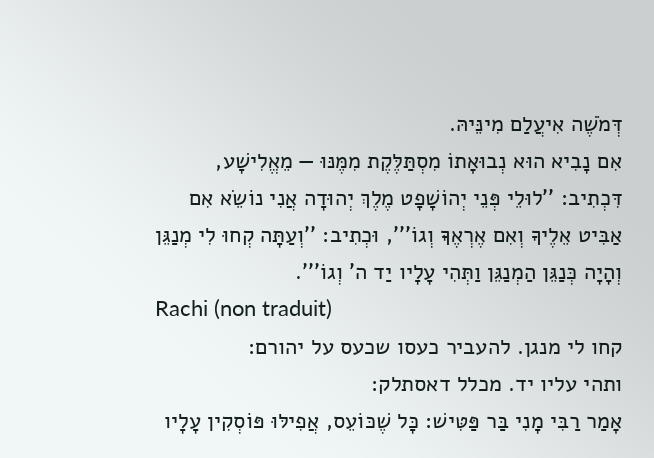דְּמֹשֶׁה אִיעֲלַם מִינֵּיהּ.
אִם נָבִיא הוּא נְבוּאָתוֹ מִסְתַּלֶּקֶת מִמֶּנּוּ — מֵאֱלִישָׁע, דִּכְתִיב: ''לוּלֵי פְּנֵי יְהוֹשָׁפָט מֶלֶךְ יְהוּדָה אֲנִי נוֹשֵׂא אִם אַבִּיט אֵלֶיךָ וְאִם אֶרְאֶךָּ וְגוֹ''', וּכְתִיב: ''וְעַתָּה קְחוּ לִי מְנַגֵּן וְהָיָה כְּנַגֵּן הַמְנַגֵּן וַתְּהִי עָלָיו יַד ה' וְגוֹ'''.
Rachi (non traduit)
קחו לי מנגן. להעביר כעסו שכעס על יהורם:
ותהי עליו יד. מכלל דאסתלק:
אָמַר רַבִּי מָנִי בַּר פַּטִּישׁ: כָּל שֶׁכּוֹעֵס, אֲפִילּוּ פּוֹסְקִין עָלָיו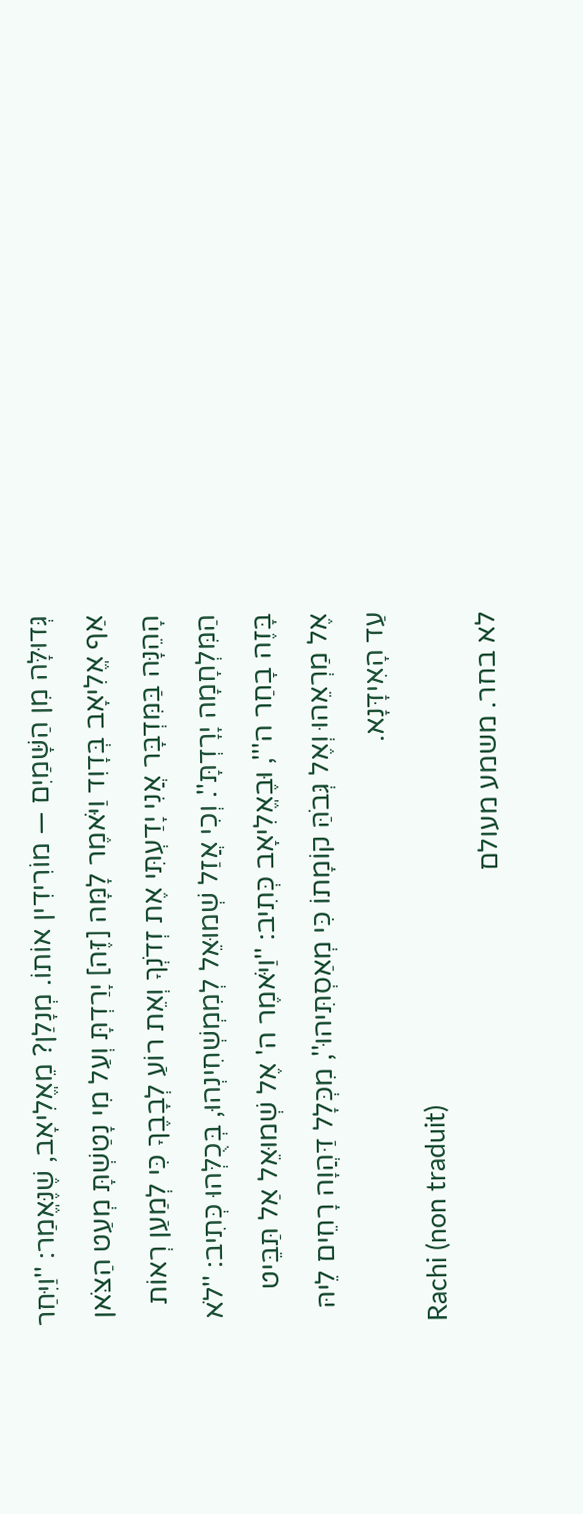גְּדוּלָּה מִן הַשָּׁמַיִם — מוֹרִידִין אוֹתוֹ. מְנָלַן? מֵאֱלִיאָב, שֶׁנֶּאֱמַר: ''וַיִּחַר אַף אֱלִיאָב בְּדָוִד וַיֹּאמֶר לָמָּה [זֶּה] יָרַדְתָּ וְעַל מִי נָטַשְׁתָּ מְעַט הַצֹּאן הָהֵנָּה בַּמִּדְבָּר אֲנִי יָדַעְתִּי אֶת זְדֹנְךָ וְאֵת רוֹעַ לְבָבֶךָ כִּי לְמַעַן רְאוֹת הַמִּלְחָמָה יָרָדְתָּ''. וְכִי אֲזַל שְׁמוּאֵל לְמִמְשְׁחִינְהוּ, בְּכֻלְּהוּ כְּתִיב: ''לֹא בָּזֶה בָחַר ה''', וּבֶאֱלִיאָב כְּתִיב: ''וַיֹּאמֶר ה' אֶל שְׁמוּאֵל אַל תַּבֵּיט אֶל מַרְאֵהוּ וְאֶל גְּבֹהַּ קוֹמָתוֹ כִּי מְאַסְתִּיהוּ'', מִכְּלָל דַּהֲוָה רָחֵים לֵיהּ עַד הָאִידָּנָא.
Rachi (non traduit)
לא בחר. משמע מעולם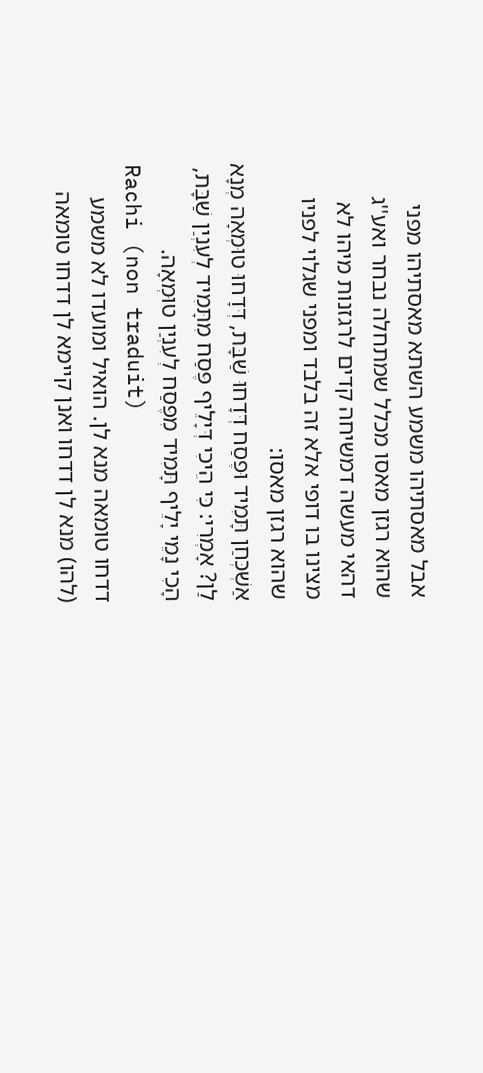אבל מאסתיהו משמע השתא מאסתיהו מפני שהוא רגזן מאסו מכלל שמתחלה נבחר ואע''ג דהאי מעשה דמשיחה קדים לרגזנות מיהו לא מצינו בו דופי אלא זה בלבד ומפני שגלוי לפניו שהוא רגזן מאסו:
אַשְׁכְּחַן תָּמִיד וּפֶסַח דְּדָחוּ שַׁבָּת, דְּדָחוּ טוּמְאָה מְנָא לַן? אָמְרִי: כִּי הֵיכִי דְּיָלֵיף פֶּסַח מִתָּמִיד לְעִנְיַן שַׁבָּת, הָכִי נָמֵי יָלֵיף תָּמִיד מִפֶּסַח לְעִנְיַן טוּמְאָה.
Rachi (non traduit)
דדחו טומאה מנא לן. הואיל ומועדו לא משמע (להו) מנא לן דדחו ואנן קיימא לן דדחו טומאה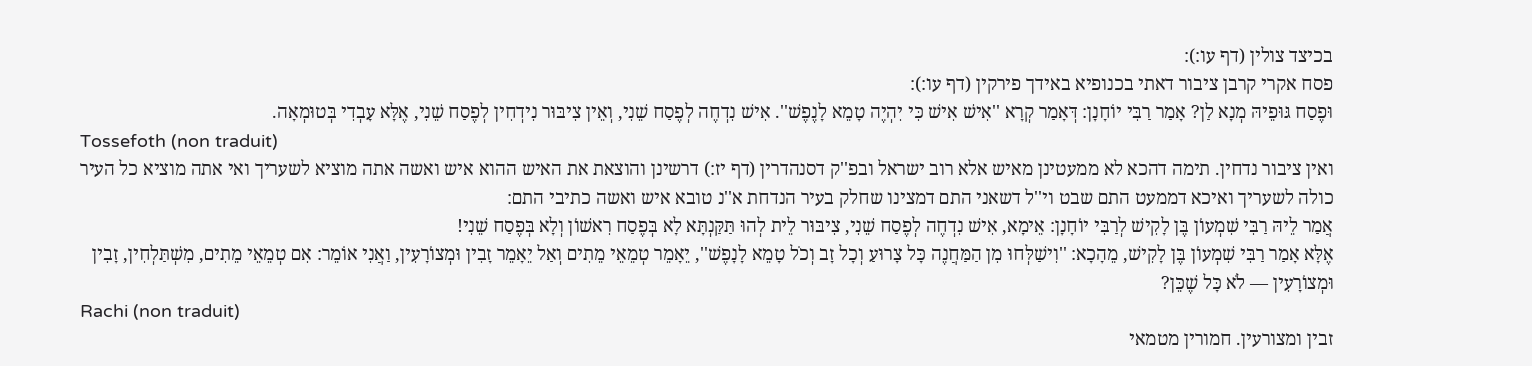בכיצד צולין (דף עו:):
פסח אקרי קרבן ציבור דאתי בכנופיא באידך פירקין (דף עו:):
וּפֶסַח גּוּפֵיהּ מְנָא לַן? אָמַר רַבִּי יוֹחָנָן: דְּאָמַר קְרָא ''אִישׁ אִישׁ כִּי יִהְיֶה טָמֵא לָנֶפֶשׁ''. אִישׁ נִדְחֶה לְפֶסַח שֵׁנִי, וְאֵין צִיבּוּר נִידְחִין לְפֶסַח שֵׁנִי, אֶלָּא עָבְדִי בְּטוּמְאָה.
Tossefoth (non traduit)
ואין ציבור נדחין. תימה דהכא לא ממעטינן מאיש אלא רוב ישראל ובפ''ק דסנהדרין (דף יז:) דרשינן והוצאת את האיש ההוא איש ואשה אתה מוציא לשעריך ואי אתה מוציא כל העיר כולה לשעריך ואיכא דממעט התם שבט וי''ל דשאני התם דמצינו שחלק בעיר הנדחת א''נ טובא איש ואשה כתיבי התם:
אֲמַר לֵיהּ רַבִּי שִׁמְעוֹן בֶּן לָקִישׁ לְרַבִּי יוֹחָנָן: אֵימָא, אִישׁ נִדְחֶה לְפֶסַח שֵׁנִי, צִיבּוּר לֵית לְהוּ תַּקַּנְתָּא לָא בְּפֶסַח רִאשׁוֹן וְלָא בְּפֶסַח שֵׁנִי!
אֶלָּא אָמַר רַבִּי שִׁמְעוֹן בֶּן לָקִישׁ, מֵהָכָא: ''וִישַׁלְּחוּ מִן הַמַּחֲנֶה כָּל צָרוּעַ וְכָל זָב וְכֹל טָמֵא לָנָפֶשׁ'', יֵאָמֵר טְמֵאֵי מֵתִים וְאַל יֵאָמֵר זָבִין וּמְצוֹרָעִין, וַאֲנִי אוֹמֵר: אִם טְמֵאֵי מֵתִים, מִשְׁתַּלְחִין, זָבִין וּמְצוֹרָעִין — לֹא כָּל שֶׁכֵּן?
Rachi (non traduit)
זבין ומצורעין. חמורין מטמאי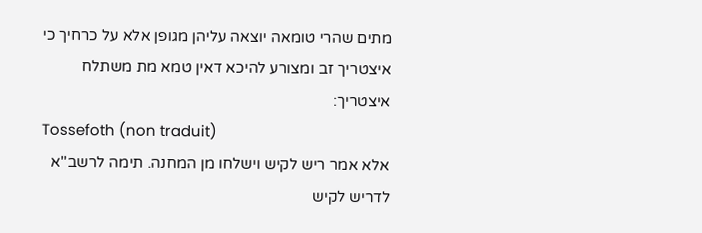מתים שהרי טומאה יוצאה עליהן מגופן אלא על כרחיך כי איצטריך זב ומצורע להיכא דאין טמא מת משתלח איצטריך:
Tossefoth (non traduit)
אלא אמר ריש לקיש וישלחו מן המחנה. תימה לרשב''א לדריש לקיש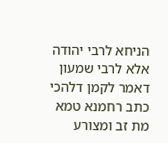הניחא לרבי יהודה אלא לרבי שמעון דאמר לקמן דלהכי כתב רחמנא טמא מת זב ומצורע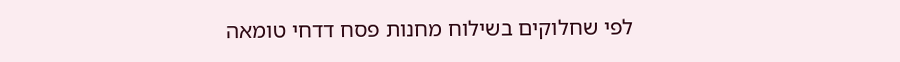לפי שחלוקים בשילוח מחנות פסח דדחי טומאה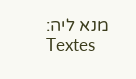מנא ליה:
Textes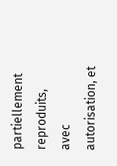partiellement reproduits, avec autorisation, et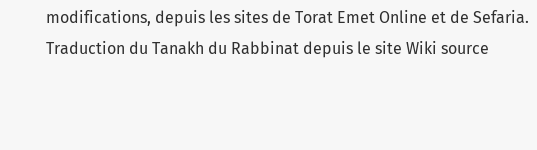modifications, depuis les sites de Torat Emet Online et de Sefaria.
Traduction du Tanakh du Rabbinat depuis le site Wiki source